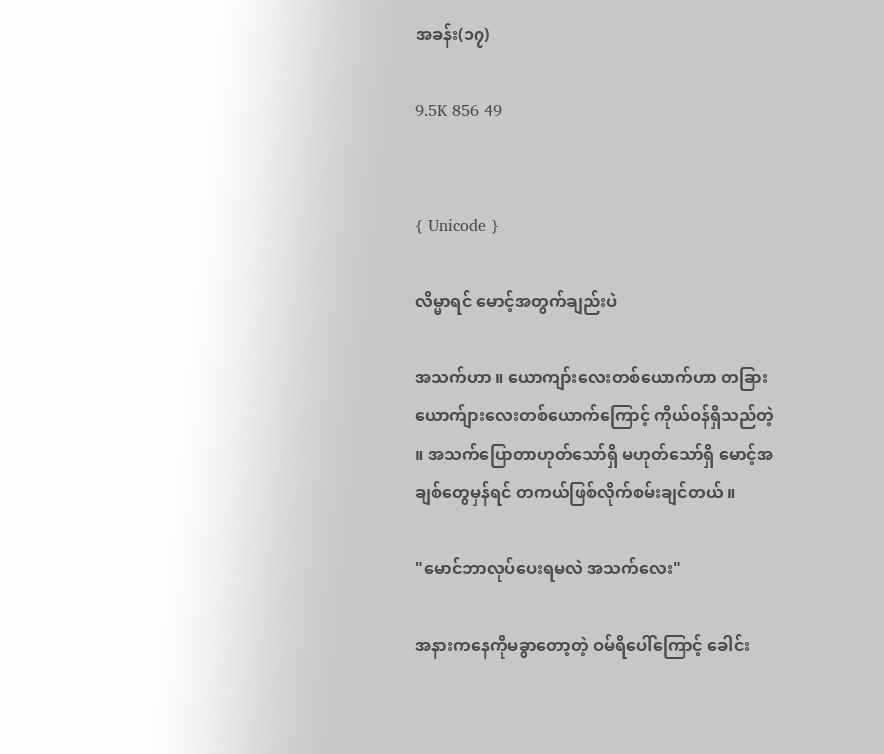အခန်း(၁၇)

9.5K 856 49


{ Unicode }

လိမ္မာရင် မောင့်အတွက်ချည်းပဲ

အသက်ဟာ ။ ‌ယောကျာ်းလေးတစ်ယောက်ဟာ တခြားယောက်ျားလေးတစ်ယောက်ကြောင့် ကိုယ်ဝန်ရှိသည်တဲ့ ။ အသက်ပြောတာဟုတ်သော်ရှိ မဟုတ်သော်ရှိ မောင့်အချစ်တွေမှန်ရင် တကယ်ဖြစ်လိုက်စမ်းချင်တယ် ။

"မောင်ဘာလုပ်ပေးရမလဲ အသက်လေး"

အနားကနေကိုမခွာတော့တဲ့ ဝမ်ရိပေါ်ကြောင့် ခေါင်း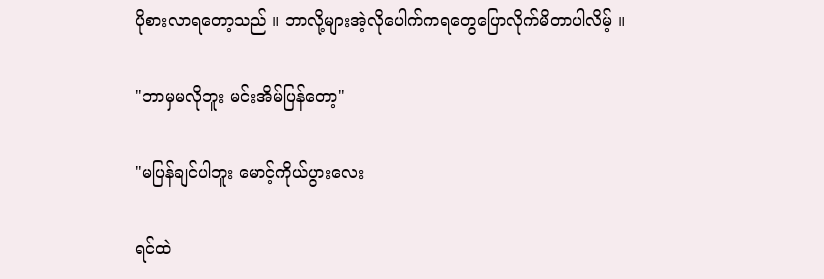ပိုစားလာရတော့သည် ။ ဘာလို့များအဲ့လိုပေါက်ကရတွေပြောလိုက်မိတာပါလိမ့် ။

"ဘာမှမလိုဘူး မင်းအိမ်ပြန်တော့"

"မပြန်ချင်ပါဘူး မောင့်ကိုယ်ပွားလေး

ရင်ထဲ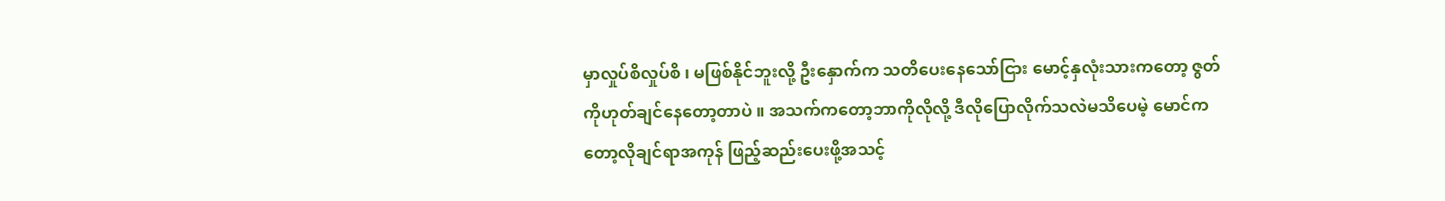မှာလှုပ်စိလှုပ်စိ ၊ မဖြစ်နိုင်ဘူးလို့ ဦးနှောက်က သတိပေးနေသော်ငြား မောင့်နှလုံးသားကတော့ ဇွတ်ကိုဟုတ်ချင်နေတော့တာပဲ ။ အသက်ကတော့ဘာကိုလိုလို့ ဒီလိုပြောလိုက်သလဲမသိပေမဲ့ မောင်ကတော့လိုချင်ရာအကုန် ဖြည့်ဆည်းပေးဖို့အသင့်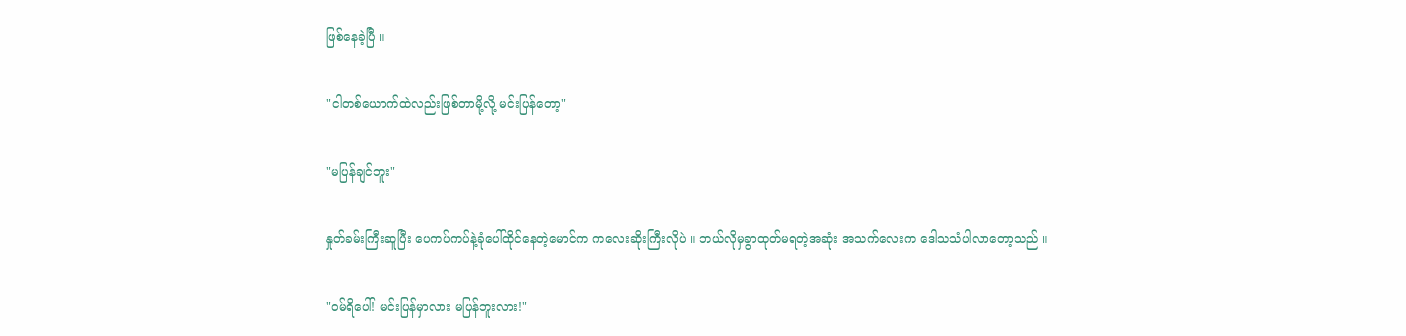ဖြစ်နေခဲ့ပြီ ။

"ငါတစ်ယောက်ထဲလည်းဖြစ်တာမို့လို့ မင်းပြန်တော့"

"မပြန်ချင်ဘူး"

နှုတ်ခမ်းကြီးဆူပြီး ပေကပ်ကပ်နဲ့ခုံပေါ်ထိုင်နေတဲ့မောင်က ကလေးဆိုးကြီးလိုပဲ ။ ဘယ်လိုမှခွာထုတ်မရတဲ့အဆုံး အသက်လေးက ဒေါသသံပါလာတော့သည် ။

"ဝမ်ရိပေါ်! မင်းပြန်မှာလား မပြန်ဘူးလား!"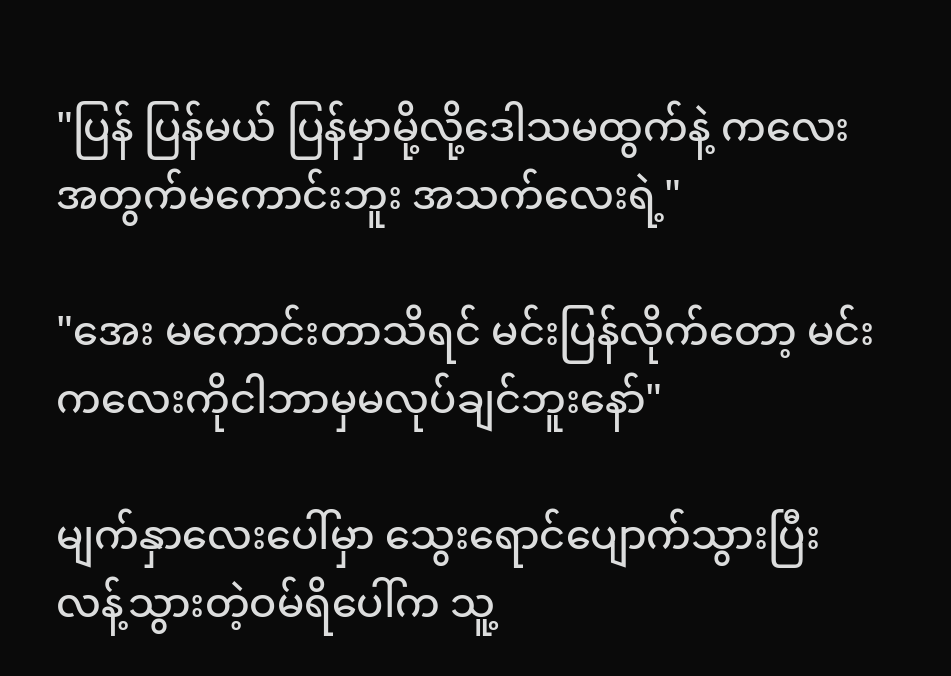"ပြန် ပြန်မယ် ပြန်မှာမို့လို့ဒေါသမထွက်နဲ့ ကလေးအတွက်‌မကောင်းဘူး အသက်လေးရဲ့"

"အေး မကောင်းတာသိရင် မင်းပြန်လိုက်တော့ မင်းကလေးကိုငါဘာမှမလုပ်ချင်ဘူးနော်"

မျက်နှာလေးပေါ်မှာ သွေးရောင်ပျောက်သွားပြီး လန့်သွားတဲ့ဝမ်ရိပေါ်က သူ့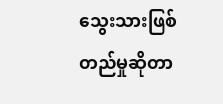သွေးသားဖြစ်တည်မှုဆိုတာ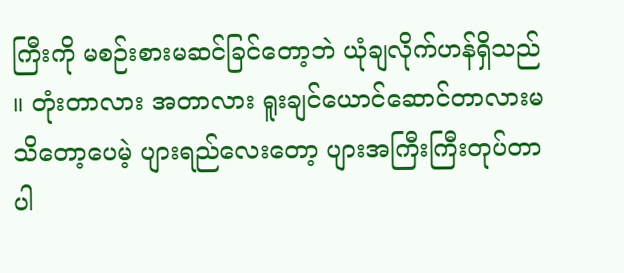ကြီးကို မစဉ်းစားမဆင်ခြင်တော့ဘဲ ယုံချလိုက်ဟန်ရှိသည် ။ တုံးတာလား အတာလား ရူးချင်ယောင်ဆောင်တာလားမသိတော့ပေမဲ့ ပျားရည်လေးတော့ ပျားအကြီးကြီးတုပ်တာပါ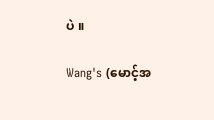ပဲ ။

Wang's (မောင့်အ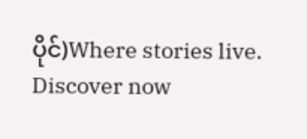ပိုင်)Where stories live. Discover now